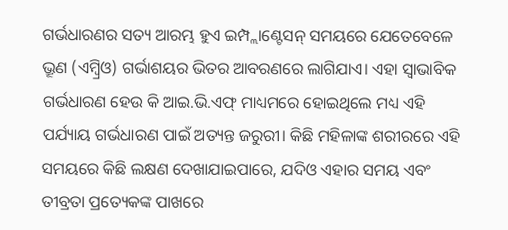ଗର୍ଭଧାରଣର ସତ୍ୟ ଆରମ୍ଭ ହୁଏ ଇମ୍ପ୍ଲାଣ୍ଟେସନ୍ ସମୟରେ ଯେତେବେଳେ ଭ୍ରୂଣ (ଏମ୍ବ୍ରିଓ) ଗର୍ଭାଶୟର ଭିତର ଆବରଣରେ ଲାଗିଯାଏ। ଏହା ସ୍ୱାଭାବିକ ଗର୍ଭଧାରଣ ହେଉ କି ଆଇ.ଭି.ଏଫ୍ ମାଧ୍ୟମରେ ହୋଇଥିଲେ ମଧ୍ୟ ଏହି ପର୍ଯ୍ୟାୟ ଗର୍ଭଧାରଣ ପାଇଁ ଅତ୍ୟନ୍ତ ଜରୁରୀ। କିଛି ମହିଳାଙ୍କ ଶରୀରରେ ଏହି ସମୟରେ କିଛି ଲକ୍ଷଣ ଦେଖାଯାଇପାରେ, ଯଦିଓ ଏହାର ସମୟ ଏବଂ ତୀବ୍ରତା ପ୍ରତ୍ୟେକଙ୍କ ପାଖରେ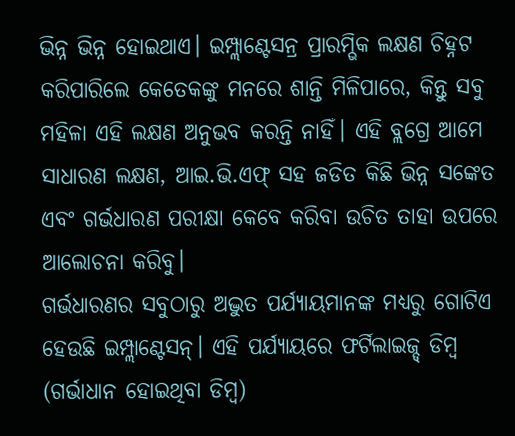ଭିନ୍ନ ଭିନ୍ନ ହୋଇଥାଏ। ଇମ୍ପ୍ଲାଣ୍ଟେସନ୍ର ପ୍ରାରମ୍ଭିକ ଲକ୍ଷଣ ଚିହ୍ନଟ କରିପାରିଲେ କେତେକଙ୍କୁ ମନରେ ଶାନ୍ତି ମିଳିପାରେ, କିନ୍ତୁ ସବୁ ମହିଳା ଏହି ଲକ୍ଷଣ ଅନୁଭବ କରନ୍ତି ନାହିଁ। ଏହି ବ୍ଲଗ୍ରେ ଆମେ ସାଧାରଣ ଲକ୍ଷଣ, ଆଇ.ଭି.ଏଫ୍ ସହ ଜଡିତ କିଛି ଭିନ୍ନ ସଙ୍କେତ ଏବଂ ଗର୍ଭଧାରଣ ପରୀକ୍ଷା କେବେ କରିବା ଉଚିତ ତାହା ଉପରେ ଆଲୋଚନା କରିବୁ।
ଗର୍ଭଧାରଣର ସବୁଠାରୁ ଅଦ୍ଭୁତ ପର୍ଯ୍ୟାୟମାନଙ୍କ ମଧ୍ୟରୁ ଗୋଟିଏ ହେଉଛି ଇମ୍ପ୍ଲାଣ୍ଟେସନ୍। ଏହି ପର୍ଯ୍ୟାୟରେ ଫର୍ଟିଲାଇଜ୍ଡ୍ ଡିମ୍ବ (ଗର୍ଭାଧାନ ହୋଇଥିବା ଡିମ୍ବ)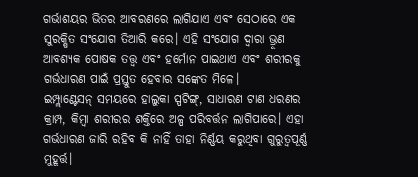ଗର୍ଭାଶୟର ଭିତର ଆବରଣରେ ଲାଗିଯାଏ ଏବଂ ସେଠାରେ ଏକ ସୁରକ୍ଷିତ ସଂଯୋଗ ତିଆରି କରେ। ଏହି ସଂଯୋଗ ଦ୍ୱାରା ଭ୍ରୂଣ ଆବଶ୍ୟକ ପୋଷକ ତତ୍ତ୍ୱ ଏବଂ ହର୍ମୋନ ପାଇଥାଏ ଏବଂ ଶରୀରକୁ ଗର୍ଭଧାରଣ ପାଇଁ ପ୍ରସ୍ତୁତ ହେବାର ସଙ୍କେତ ମିଳେ।
ଇମ୍ପ୍ଲାଣ୍ଟେସନ୍ ସମୟରେ ହାଲୁକା ସ୍ପଟିଙ୍ଗ୍, ସାଧାରଣ ଟାଣ ଧରଣର କ୍ରାମ୍ପ, କିମ୍ବା ଶରୀରର ଶକ୍ତିରେ ଅଳ୍ପ ପରିବର୍ତ୍ତନ ଲାଗିପାରେ। ଏହା ଗର୍ଭଧାରଣ ଜାରି ରହିବ କି ନାହିଁ ତାହା ନିର୍ଣ୍ଣୟ କରୁଥିବା ଗୁରୁତ୍ୱପୂର୍ଣ୍ଣ ମୁହୂର୍ତ୍ତ।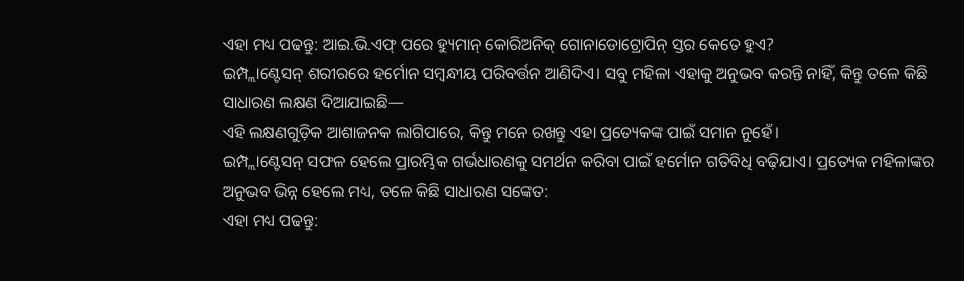ଏହା ମଧ୍ୟ ପଢନ୍ତୁ: ଆଇ.ଭି.ଏଫ୍ ପରେ ହ୍ୟୁମାନ୍ କୋରିଅନିକ୍ ଗୋନାଡୋଟ୍ରୋପିନ୍ ସ୍ତର କେତେ ହୁଏ?
ଇମ୍ପ୍ଲାଣ୍ଟେସନ୍ ଶରୀରରେ ହର୍ମୋନ ସମ୍ବନ୍ଧୀୟ ପରିବର୍ତ୍ତନ ଆଣିଦିଏ। ସବୁ ମହିଳା ଏହାକୁ ଅନୁଭବ କରନ୍ତି ନାହିଁ, କିନ୍ତୁ ତଳେ କିଛି ସାଧାରଣ ଲକ୍ଷଣ ଦିଆଯାଇଛି—
ଏହି ଲକ୍ଷଣଗୁଡ଼ିକ ଆଶାଜନକ ଲାଗିପାରେ, କିନ୍ତୁ ମନେ ରଖନ୍ତୁ ଏହା ପ୍ରତ୍ୟେକଙ୍କ ପାଇଁ ସମାନ ନୁହେଁ।
ଇମ୍ପ୍ଲାଣ୍ଟେସନ୍ ସଫଳ ହେଲେ ପ୍ରାରମ୍ଭିକ ଗର୍ଭଧାରଣକୁ ସମର୍ଥନ କରିବା ପାଇଁ ହର୍ମୋନ ଗତିବିଧି ବଢ଼ିଯାଏ। ପ୍ରତ୍ୟେକ ମହିଳାଙ୍କର ଅନୁଭବ ଭିନ୍ନ ହେଲେ ମଧ୍ୟ, ତଳେ କିଛି ସାଧାରଣ ସଙ୍କେତ:
ଏହା ମଧ୍ୟ ପଢନ୍ତୁ: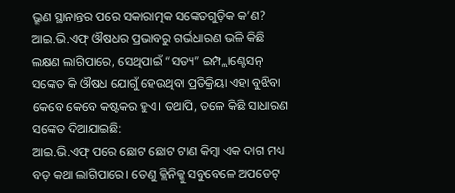ଭ୍ରୂଣ ସ୍ଥାନାନ୍ତର ପରେ ସକାରାତ୍ମକ ସଙ୍କେତଗୁଡ଼ିକ କ’ଣ?
ଆଇ.ଭି.ଏଫ୍ ଔଷଧର ପ୍ରଭାବରୁ ଗର୍ଭଧାରଣ ଭଳି କିଛି ଲକ୍ଷଣ ଲାଗିପାରେ, ସେଥିପାଇଁ “ସତ୍ୟ” ଇମ୍ପ୍ଲାଣ୍ଟେସନ୍ ସଙ୍କେତ କି ଔଷଧ ଯୋଗୁଁ ହେଉଥିବା ପ୍ରତିକ୍ରିୟା ଏହା ବୁଝିବା କେବେ କେବେ କଷ୍ଟକର ହୁଏ। ତଥାପି, ତଳେ କିଛି ସାଧାରଣ ସଙ୍କେତ ଦିଆଯାଇଛି:
ଆଇ.ଭି.ଏଫ୍ ପରେ ଛୋଟ ଛୋଟ ଟାଣ କିମ୍ବା ଏକ ଦାଗ ମଧ୍ୟ ବଡ଼ କଥା ଲାଗିପାରେ। ତେଣୁ କ୍ଲିନିକ୍କୁ ସବୁବେଳେ ଅପଡେଟ୍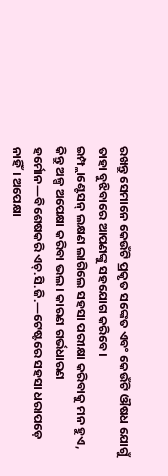ରଖନ୍ତୁ ସେମାନେ କେଉଁଟି ପ୍ରକୃତ ସଙ୍କେତ ଏବଂ କେଉଁଟି ଔଷଧ ଯୋଗୁଁ ତାହା ବୁଝିବାରେ ଆପଣଙ୍କୁ ସହଯୋଗ କରିବେ।
ଇମ୍ପ୍ଲାଣ୍ଟେସନ୍ ଲକ୍ଷଣ ଲାଗିଲେ ସହସା ପରୀକ୍ଷା କରିବାକୁ ମନ ହୁଏ, କିନ୍ତୁ ଅଳ୍ପ ଅପେକ୍ଷା କରିବା ଭଲ। କାରଣ ଗର୍ଭଧାରଣ ହର୍ମୋନ—ବିଶେଷକରି ଏଚ୍.ସି.ଜି.—ଟେଷ୍ଟରେ ସହସା ଧରାପଡ଼େ ନାହିଁ। ଅପେକ୍ଷା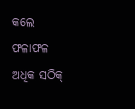କଲେ ଫଳାଫଳ ଅଧିକ ସଠିକ୍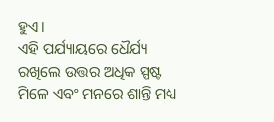ହୁଏ।
ଏହି ପର୍ଯ୍ୟାୟରେ ଧୈର୍ଯ୍ୟ ରଖିଲେ ଉତ୍ତର ଅଧିକ ସ୍ପଷ୍ଟ ମିଳେ ଏବଂ ମନରେ ଶାନ୍ତି ମଧ୍ୟ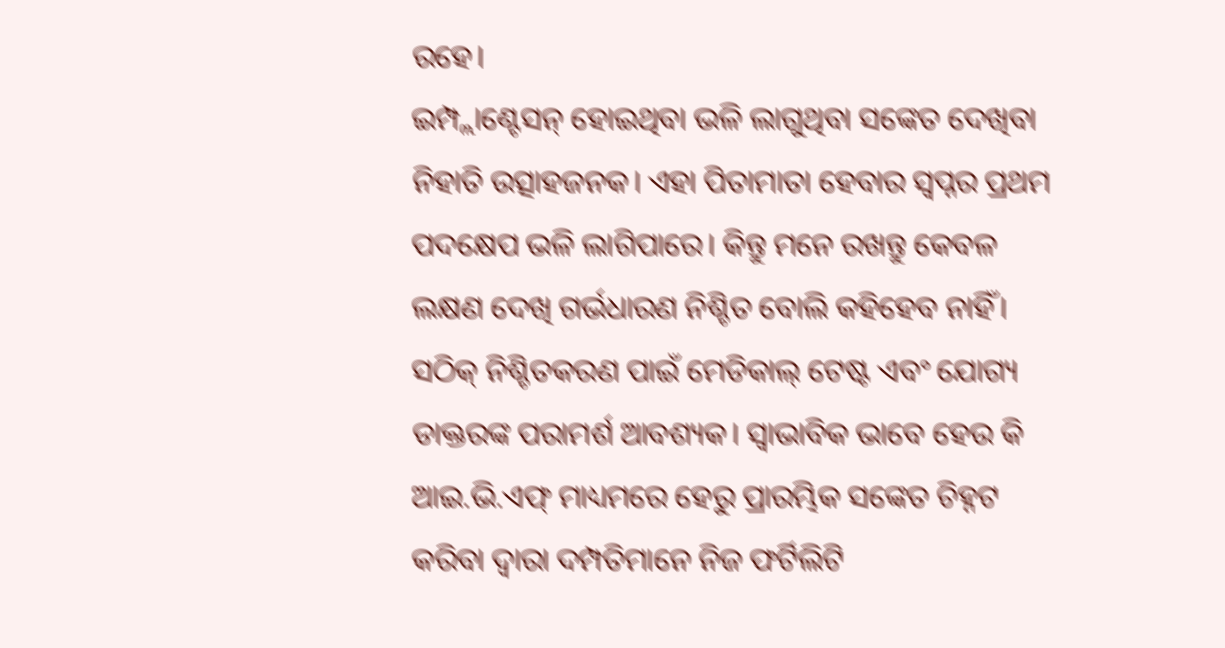ରହେ।
ଇମ୍ପ୍ଲାଣ୍ଟେସନ୍ ହୋଇଥିବା ଭଳି ଲାଗୁଥିବା ସଙ୍କେତ ଦେଖିବା ନିହାତି ଉତ୍ସାହଜନକ। ଏହା ପିତାମାତା ହେବାର ସ୍ଵପ୍ନର ପ୍ରଥମ ପଦକ୍ଷେପ ଭଳି ଲାଗିପାରେ। କିନ୍ତୁ ମନେ ରଖନ୍ତୁ କେବଳ ଲକ୍ଷଣ ଦେଖି ଗର୍ଭଧାରଣ ନିଶ୍ଚିତ ବୋଲି କହିହେବ ନାହିଁ।
ସଠିକ୍ ନିଶ୍ଚିତକରଣ ପାଇଁ ମେଡିକାଲ୍ ଟେଷ୍ଟ ଏବଂ ଯୋଗ୍ୟ ଡାକ୍ତରଙ୍କ ପରାମର୍ଶ ଆବଶ୍ୟକ। ସ୍ୱାଭାବିକ ଭାବେ ହେଉ କି ଆଇ.ଭି.ଏଫ୍ ମାଧ୍ୟମରେ ହେରୁ ପ୍ରାରମ୍ଭିକ ସଙ୍କେତ ଚିହ୍ନଟ କରିବା ଦ୍ୱାରା ଦମ୍ପତିମାନେ ନିଜ ଫର୍ଟିଲିଟି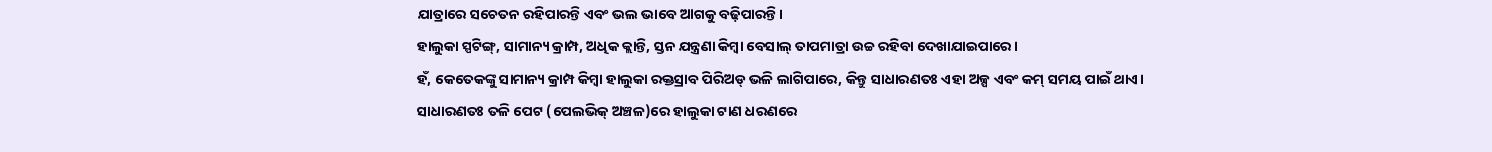ଯାତ୍ରାରେ ସଚେତନ ରହିପାରନ୍ତି ଏବଂ ଭଲ ଭାବେ ଆଗକୁ ବଢ଼ିପାରନ୍ତି।
ହାଲୁକା ସ୍ପଟିଙ୍ଗ୍, ସାମାନ୍ୟ କ୍ରାମ୍ପ, ଅଧିକ କ୍ଲାନ୍ତି, ସ୍ତନ ଯନ୍ତ୍ରଣା କିମ୍ବା ବେସାଲ୍ ତାପମାତ୍ରା ଉଚ୍ଚ ରହିବା ଦେଖାଯାଇପାରେ।
ହଁ, କେତେକଙ୍କୁ ସାମାନ୍ୟ କ୍ରାମ୍ପ କିମ୍ବା ହାଲୁକା ରକ୍ତସ୍ରାବ ପିରିଅଡ୍ ଭଳି ଲାଗିପାରେ, କିନ୍ତୁ ସାଧାରଣତଃ ଏହା ଅଳ୍ପ ଏବଂ କମ୍ ସମୟ ପାଇଁ ଥାଏ।
ସାଧାରଣତଃ ତଳି ପେଟ (ପେଲଭିକ୍ ଅଞ୍ଚଳ)ରେ ହାଲୁକା ଟାଣ ଧରଣରେ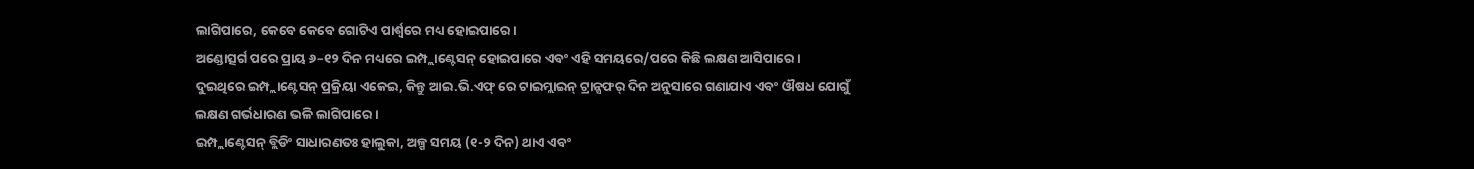ଲାଗିପାରେ, କେବେ କେବେ ଗୋଟିଏ ପାର୍ଶ୍ୱରେ ମଧ୍ୟ ହୋଇପାରେ।
ଅଣ୍ଡୋତ୍ସର୍ଗ ପରେ ପ୍ରାୟ ୬–୧୨ ଦିନ ମଧ୍ୟରେ ଇମ୍ପ୍ଲାଣ୍ଟେସନ୍ ହୋଇପାରେ ଏବଂ ଏହି ସମୟରେ/ପରେ କିଛି ଲକ୍ଷଣ ଆସିପାରେ।
ଦୁଇଥିରେ ଇମ୍ପ୍ଲାଣ୍ଟେସନ୍ ପ୍ରକ୍ରିୟା ଏକେଇ, କିନ୍ତୁ ଆଇ.ଭି.ଏଫ୍ ରେ ଟାଇମ୍ଲାଇନ୍ ଟ୍ରାନ୍ସଫର୍ ଦିନ ଅନୁସାରେ ଗଣାଯାଏ ଏବଂ ଔଷଧ ଯୋଗୁଁ ଲକ୍ଷଣ ଗର୍ଭଧାରଣ ଭଳି ଲାଗିପାରେ।
ଇମ୍ପ୍ଲାଣ୍ଟେସନ୍ ବ୍ଲିଡିଂ ସାଧାରଣତଃ ହାଲୁକା, ଅଳ୍ପ ସମୟ (୧-୨ ଦିନ) ଥାଏ ଏବଂ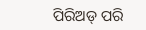ପିରିଅଡ୍ ପରି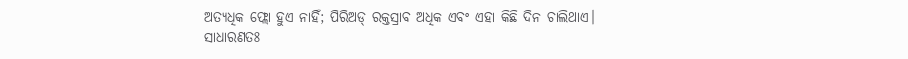ଅତ୍ୟଧିକ ଫ୍ଲୋ ହୁଏ ନାହିଁ; ପିରିଅଡ୍ ରକ୍ତସ୍ରାବ ଅଧିକ ଏବଂ ଏହା କିଛି ଦିନ ଚାଲିଥାଏ।
ସାଧାରଣତଃ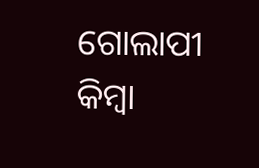ଗୋଲାପୀ କିମ୍ବା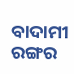ବାଦାମୀ ରଙ୍ଗର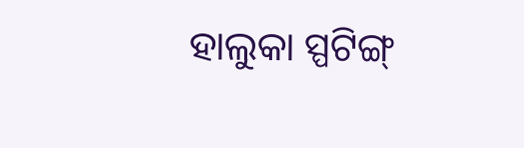ହାଲୁକା ସ୍ପଟିଙ୍ଗ୍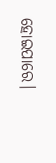ହୋଇପାରେ।